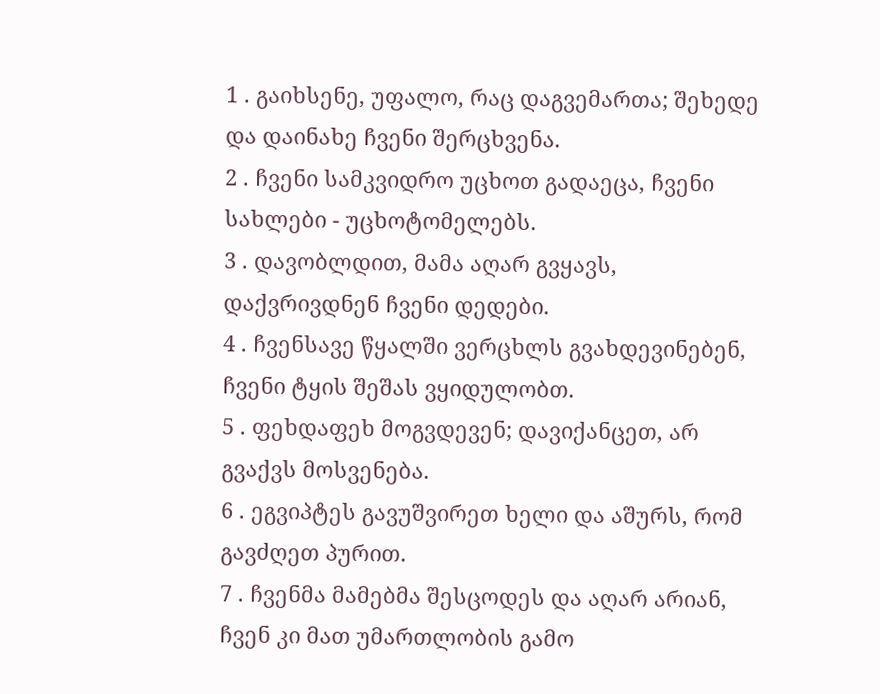1 . გაიხსენე, უფალო, რაც დაგვემართა; შეხედე და დაინახე ჩვენი შერცხვენა.
2 . ჩვენი სამკვიდრო უცხოთ გადაეცა, ჩვენი სახლები - უცხოტომელებს.
3 . დავობლდით, მამა აღარ გვყავს, დაქვრივდნენ ჩვენი დედები.
4 . ჩვენსავე წყალში ვერცხლს გვახდევინებენ, ჩვენი ტყის შეშას ვყიდულობთ.
5 . ფეხდაფეხ მოგვდევენ; დავიქანცეთ, არ გვაქვს მოსვენება.
6 . ეგვიპტეს გავუშვირეთ ხელი და აშურს, რომ გავძღეთ პურით.
7 . ჩვენმა მამებმა შესცოდეს და აღარ არიან, ჩვენ კი მათ უმართლობის გამო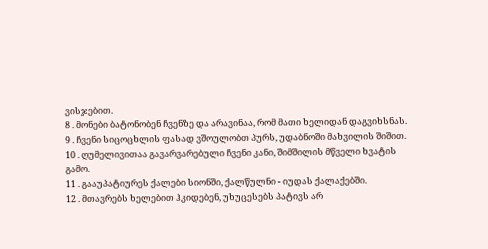ვისჯებით.
8 . მონები ბატონობენ ჩვენზე და არავინაა, რომ მათი ხელიდან დაგვიხსნას.
9 . ჩვენი სიცოცხლის ფასად ვშოულობთ პურს, უდაბნოში მახვილის შიშით.
10 . ღუმელივითაა გავარვარებული ჩვენი კანი, შიმშილის მწველი ხვატის გამო.
11 . გააუპატიურეს ქალები სიონში, ქალწულნი - იუდას ქალაქებში.
12 . მთავრებს ხელებით ჰკიდებენ, უხუცესებს პატივს არ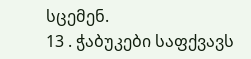სცემენ.
13 . ჭაბუკები საფქვავს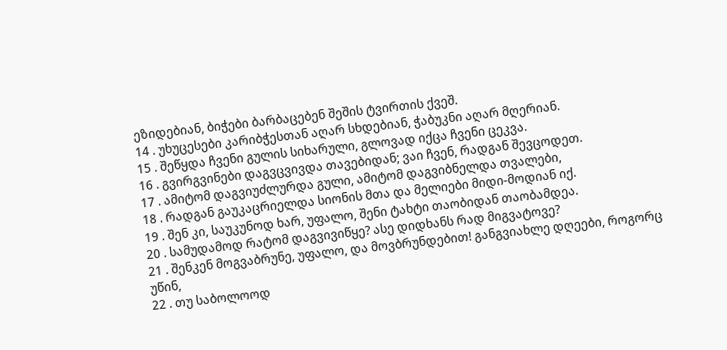ეზიდებიან, ბიჭები ბარბაცებენ შეშის ტვირთის ქვეშ.
14 . უხუცესები კარიბჭესთან აღარ სხდებიან, ჭაბუკნი აღარ მღერიან.
15 . შეწყდა ჩვენი გულის სიხარული, გლოვად იქცა ჩვენი ცეკვა.
16 . გვირგვინები დაგვცვივდა თავებიდან; ვაი ჩვენ, რადგან შევცოდეთ.
17 . ამიტომ დაგვიუძლურდა გული, ამიტომ დაგვიბნელდა თვალები,
18 . რადგან გაუკაცრიელდა სიონის მთა და მელიები მიდი-მოდიან იქ.
19 . შენ კი, საუკუნოდ ხარ, უფალო, შენი ტახტი თაობიდან თაობამდეა.
20 . სამუდამოდ რატომ დაგვივიწყე? ასე დიდხანს რად მიგვატოვე?
21 . შენკენ მოგვაბრუნე, უფალო, და მოვბრუნდებით! განგვიახლე დღეები, როგორც უწინ,
22 . თუ საბოლოოდ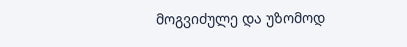მოგვიძულე და უზომოდ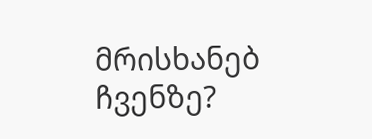მრისხანებ ჩვენზე?